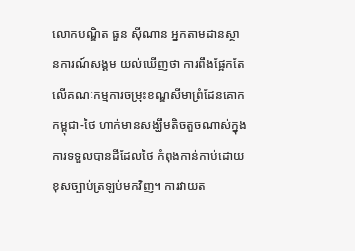លោកបណ្ឌិត ធួន ស៊ីណាន អ្នកតាមដានស្ថានការណ៍សង្គម យល់ឃើញថា ការពឹងផ្អែកតែលើគណៈកម្មការចម្រុះខណ្ឌសីមាព្រំដែនគោកកម្ពុជា-ថៃ ហាក់មានសង្ឃឹមតិចតួចណាស់ក្នុងការទទួលបានដីដែលថៃ កំពុងកាន់កាប់ដោយខុសច្បាប់ត្រឡប់មកវិញ។ ការវាយត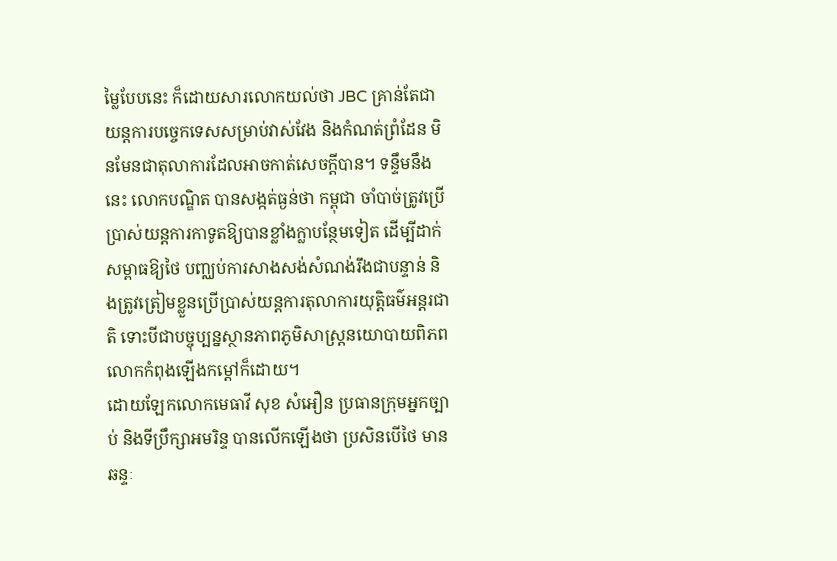ម្លៃបែបនេះ ក៏ដោយសារលោកយល់ថា JBC គ្រាន់តែជាយន្តការបច្ចេកទេសសម្រាប់វាស់វែង និងកំណត់ព្រំដែន មិនមែនជាតុលាការដែលអាចកាត់សេចក្តីបាន។ ទន្ទឹមនឹងនេះ លោកបណ្ឌិត បានសង្កត់ធ្ងន់ថា កម្ពុជា ចាំបាច់ត្រូវប្រើប្រាស់យន្តការកាទូតឱ្យបានខ្លាំងក្លាបន្ថែមទៀត ដើម្បីដាក់សម្ពាធឱ្យថៃ បញ្ឈប់ការសាងសង់សំណង់រឹងជាបន្ទាន់ និងត្រូវត្រៀមខ្លួនប្រើប្រាស់យន្តការតុលាការយុត្តិធម៌អន្តរជាតិ ទោះបីជាបច្ចុប្បន្នស្ថានភាពភូមិសាស្ត្រនយោបាយពិភពលោកកំពុងឡើងកម្ដៅក៏ដោយ។
ដោយឡែកលោកមេធាវី សុខ សំអឿន ប្រធានក្រុមអ្នកច្បាប់ និងទីប្រឹក្សាអមរិន្ទ បានលើកឡើងថា ប្រសិនបើថៃ មានឆន្ទៈ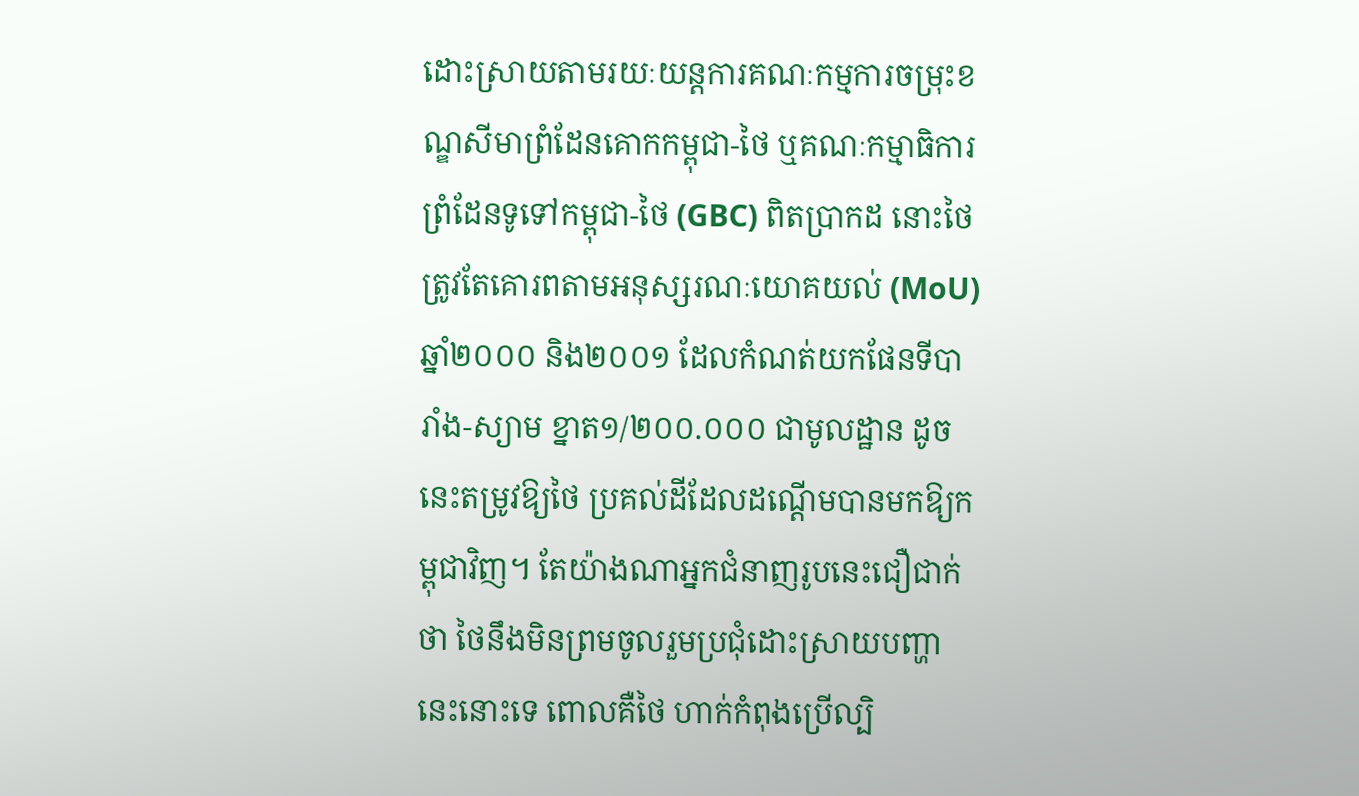ដោះស្រាយតាមរយៈយន្តការគណៈកម្មការចម្រុះខណ្ឌសីមាព្រំដែនគោកកម្ពុជា-ថៃ ឬគណៈកម្មាធិការព្រំដែនទូទៅកម្ពុជា-ថៃ (GBC) ពិតប្រាកដ នោះថៃត្រូវតែគោរពតាមអនុស្សរណៈយោគយល់ (MoU) ឆ្នាំ២០០០ និង២០០១ ដែលកំណត់យកផែនទីបារាំង-ស្យាម ខ្នាត១/២០០.០០០ ជាមូលដ្ឋាន ដូចនេះតម្រូវឱ្យថៃ ប្រគល់ដីដែលដណ្តើមបានមកឱ្យកម្ពុជាវិញ។ តែយ៉ាងណាអ្នកជំនាញរូបនេះជឿជាក់ថា ថៃនឹងមិនព្រមចូលរួមប្រជុំដោះស្រាយបញ្ហានេះនោះទេ ពោលគឺថៃ ហាក់កំពុងប្រើល្បិ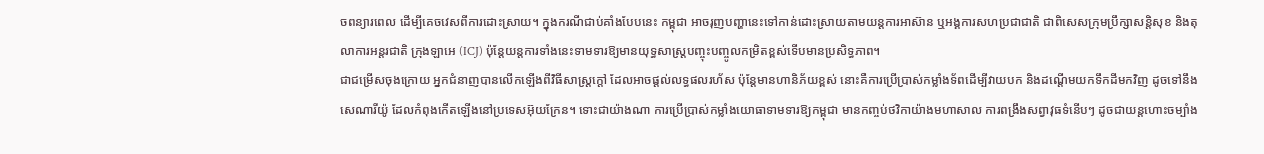ចពន្យារពេល ដើម្បីគេចវេសពីការដោះស្រាយ។ ក្នុងករណីជាប់គាំងបែបនេះ កម្ពុជា អាចរុញបញ្ហានេះទៅកាន់ដោះស្រាយតាមយន្តការអាស៊ាន ឬអង្គការសហប្រជាជាតិ ជាពិសេសក្រុមប្រឹក្សាសន្តិសុខ និងតុលាការអន្តរជាតិ ក្រុងឡាអេ (ICJ) ប៉ុន្តែយន្តការទាំងនេះទាមទារឱ្យមានយុទ្ធសាស្ត្របញ្ចុះបញ្ចូលកម្រិតខ្ពស់ទើបមានប្រសិទ្ធភាព។
ជាជម្រើសចុងក្រោយ អ្នកជំនាញបានលើកឡើងពីវិធីសាស្ត្រក្តៅ ដែលអាចផ្តល់លទ្ធផលរហ័ស ប៉ុន្តែមានហានិភ័យខ្ពស់ នោះគឺការប្រើប្រាស់កម្លាំងទ័ពដើម្បីវាយបក និងដណ្តើមយកទឹកដីមកវិញ ដូចទៅនឹងសេណារីយ៉ូ ដែលកំពុងកើតឡើងនៅប្រទេសអ៊ុយក្រែន។ ទោះជាយ៉ាងណា ការប្រើប្រាស់កម្លាំងយោធាទាមទារឱ្យកម្ពុជា មានកញ្ចប់ថវិកាយ៉ាងមហាសាល ការពង្រឹងសព្វាវុធទំនើបៗ ដូចជាយន្តហោះចម្បាំង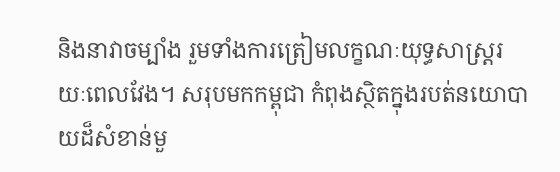និងនាវាចម្បាំង រួមទាំងការត្រៀមលក្ខណៈយុទ្ធសាស្ត្ររយៈពេលវែង។ សរុបមកកម្ពុជា កំពុងស្ថិតក្នុងរបត់នយោបាយដ៏សំខាន់មួ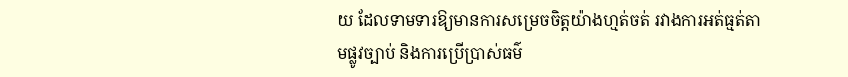យ ដែលទាមទារឱ្យមានការសម្រេចចិត្តយ៉ាងហ្មត់ចត់ រវាងការអត់ធ្មត់តាមផ្លូវច្បាប់ និងការប្រើប្រាស់ធម៌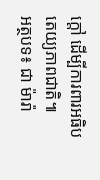ក្តៅ ដើម្បីការពារអធិបតេយ្យភាពជាតិ៕
អត្ថបទ៖ ជា ម៉ារ៉ា